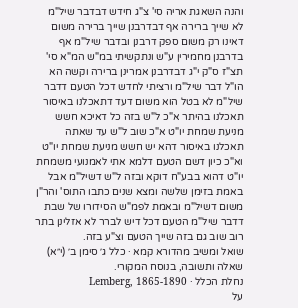והנה השאגת אריה סי' צ"ג חידש דבדבר שיל"מ לא שייך ברירה אף דבדרבנן שייך ברירה משום דאינו רק משום ספק דרבנן ובדבר שיל"מ אף בדרבנן מחמירין ע"ש ונתקשיתי במ"ש המ"א סי' תצ"ז ס"ק י"ג דבדרבנן אמרינן ברירה וקשה הא הו"ל דבר שיל"מ ורציתי לחדש דכל הטעם דדבר שיל"מ לא בטל הוא משום דעד דתאכלנו באיסור תאכלנו בהיתר א"כ ל"ש בזה כל דאיכא חשש מניעת שמחת יו"ט א"כ שוב ל"ש עד שאתה תאכלנו באיסור דהא יש חשש מניעת שמחת יו"ט וא"כ כיון דשם הטעם דלמא אתי לאמנועי משמחת יו"ט דהוא בבע"ח דוקא ובזה ל"ש דשיל"מ אבל באמת בזימן שלשה ומצא שנים כתבו התוס' והר"ן משום דשיל"מ ובאמת לפמ"ש הסידורו של שבת דדבר שיל"מ הטעם דכל דיש לברר לא אזלינן בתר רוב שוב גם בזה שייך הטעם וצ"ע בזה.
שואל ומשיב מהדורא קמא · כלל ג׳ סימן ב׳ (י״א)
שאלה ותשובה, בנוסח המקורי.
נחלת הכלל · Lemberg, 1865-1890
על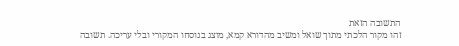התשובה הזאת
זהו מקור הלכתי מתוך שואל ומשיב מהדורא קמא, מוצג בנוסחו המקורי ובלי עריכה. תשובה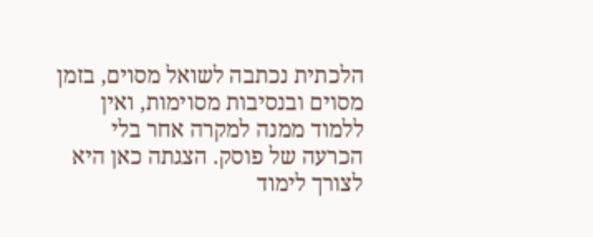הלכתית נכתבה לשואל מסוים, בזמן מסוים ובנסיבות מסוימות, ואין ללמוד ממנה למקרה אחר בלי הכרעה של פוסק. הצגתה כאן היא לצורך לימוד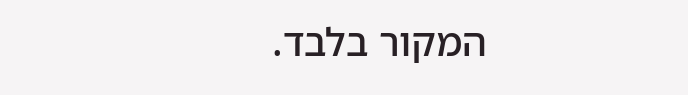המקור בלבד.